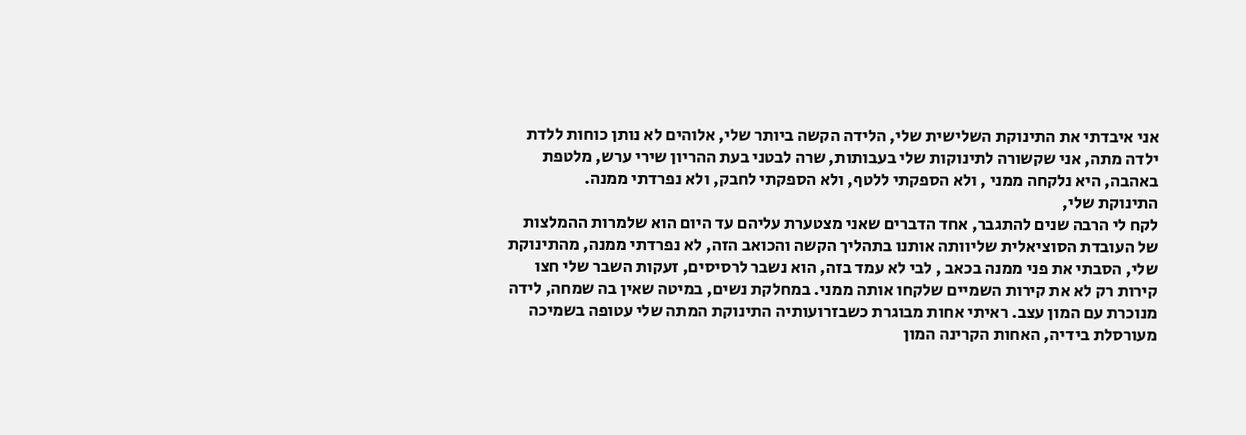אני איבדתי את התינוקת השלישית שלי, הלידה הקשה ביותר שלי, אלוהים לא נותן כוחות ללדת ילדה מתה, אני שקשורה לתינוקות שלי בעבותות, שרה לבטני בעת ההריון שירי ערש, מלטפת באהבה, היא נלקחה ממני , ולא הספקתי ללטף, ולא הספקתי לחבק, ולא נפרדתי ממנה.
התינוקת שלי,
לקח לי הרבה שנים להתגבר, אחד הדברים שאני מצטערת עליהם עד היום הוא שלמרות ההמלצות של העובדת הסוציאלית שליוותה אותנו בתהליך הקשה והכואב הזה, לא נפרדתי ממנה, מהתינוקת שלי, הסבתי את פני ממנה בכאב , לבי לא עמד בזה, הוא נשבר לרסיסים, זעקות השבר שלי חצו קירות רק לא את קירות השמיים שלקחו אותה ממני. במחלקת נשים, במיטה שאין בה שמחה, לידה מנוכרת עם המון עצב. ראיתי אחות מבוגרת כשבזרועותיה התינוקת המתה שלי עטופה בשמיכה מעורסלת בידיה, האחות הקרינה המון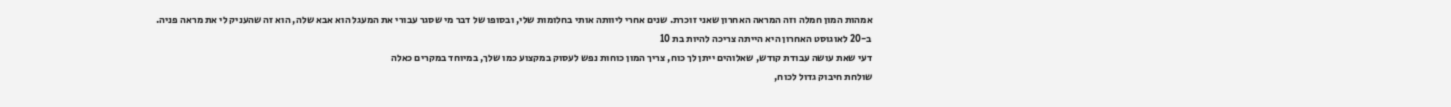אמהות המון חמלה וזה המראה האחרון שאני זוכרת. שנים אחרי ליוותה אותי בחלומות שלי, ובסופו של דבר מי שסגר עבורי את המעגל הוא אבא שלה, הוא זה שהעניק לי את מראה פניה.
ב-20 לאוגוסט האחרון היא הייתה צריכה להיות בת 10
דעי שאת עושה עבודת קודש, שאלוהים ייתן לך כוח, צריך המון כוחות נפש לעסוק במקצוע כמו שלך, במיוחד במקרים כאלה
שולחת חיבוק גדול לכוח,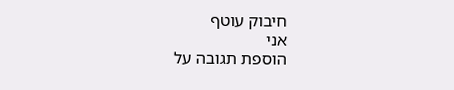חיבוק עוטף
אני
הוספת תגובה על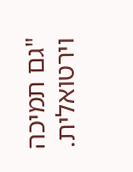"גם תמיכה וירטואלית.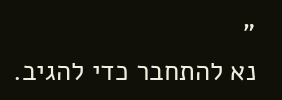"
נא להתחבר כדי להגיב.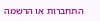התחברות או הרשמה